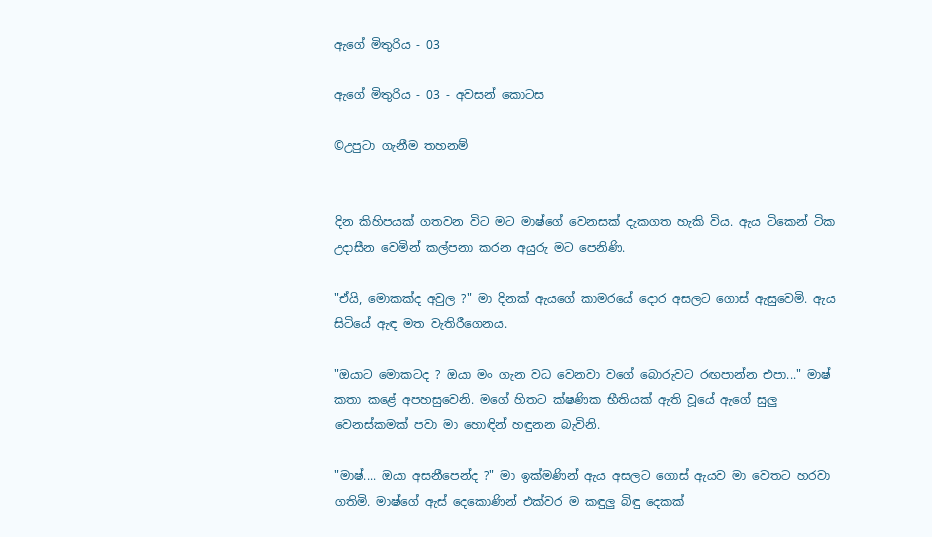ඇගේ මිතුරිය - 03

ඇගේ මිතුරිය - 03 - අවසන් කොටස

©උපුටා ගැනීම තහනම්


දින කිහිපයක් ගතවන විට මට මාෂ්ගේ වෙනසක් දැකගත හැකි විය. ඇය ටිකෙන් ටික උදාසීන වෙමින් කල්පනා කරන අයුරු මට පෙනිණි.

"ඒයි, මොකක්ද අවුල ?" මා දිනක් ඇයගේ කාමරයේ දොර අසලට ගොස් ඇසුවෙමි. ඇය සිටියේ ඇඳ මත වැතිරීගෙනය.

"ඔයාට මොකටද ? ඔයා මං ගැන වධ වෙනවා වගේ බොරුවට රඟපාන්න එපා..." මාෂ් කතා කළේ අපහසුවෙනි. මගේ හිතට ක්ෂණික භීතියක් ඇති වූයේ ඇගේ සුලු වෙනස්කමක් පවා මා හොඳින් හඳුනන බැවිනි.

"මාෂ්.... ඔයා අසනීපෙන්ද ?" මා ඉක්මණින් ඇය අසලට ගොස් ඇයව මා වෙතට හරවා ගතිමි. මාෂ්ගේ ඇස් දෙකොණින් එක්වර ම කඳුලු බිඳු දෙකක්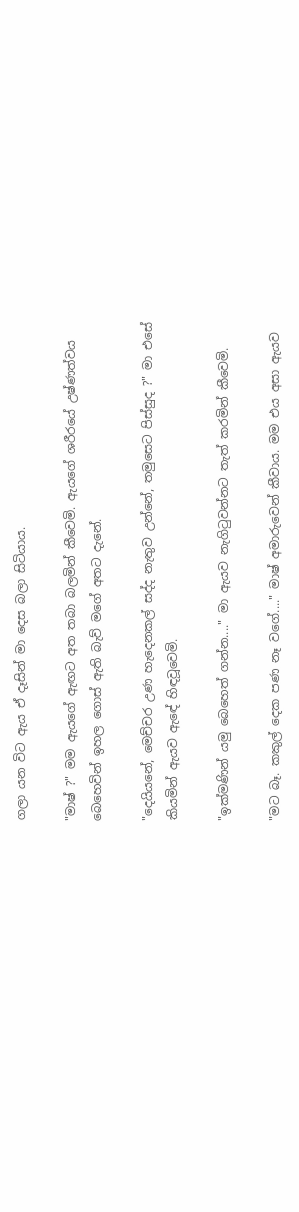ගලා යන විට ඇය ඒ දෑසින් මා දෙස බලා සිටියාය.

"මාෂ් ?" මම ඇයගේ ඇඟට අත තබා බලමින් කීවෙමි. ඇයගේ ශරීරයේ උෂ්ණත්වය බෙහෙවින් ඉහල ගොස් ඇති බැව් මගේ අතට දැනේ.

"දෙයියනේ, මෙච්චර උණ හැදෙනකල් සද්ද නැතුව උන්නේ, තමුසෙට පිස්සුද ?" මා එසේ කියමින් ඇයව ඇඳේ හිඳවූවෙමි.

"ඉක්මණින් යමු බෙහෙත් ගන්න...." මා ඇයව නැගිටුවන්නට තැත් කරමින් කීවෙමි.

"මට බෑ. කකුල් දෙක පණ නෑ වගේ...." මාෂ් අමාරුවෙන් කීවාය. මම එය අසා ඇයව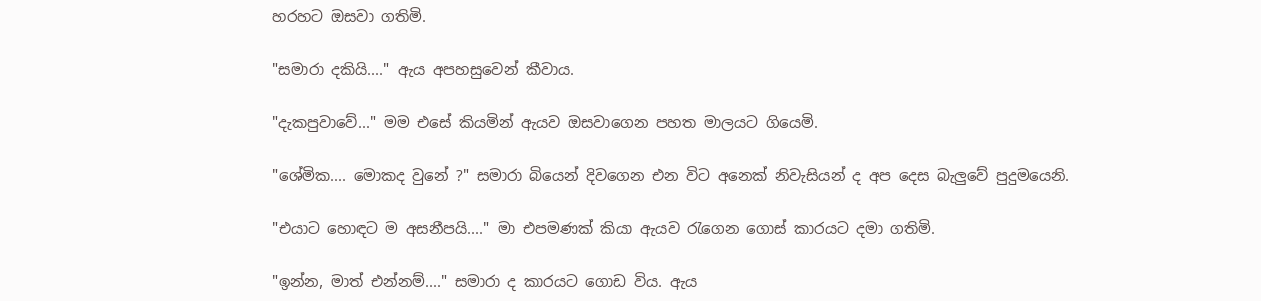හරහට ඔසවා ගතිමි.

"සමාරා දකියි...." ඇය අපහසුවෙන් කීවාය.

"දැකපුවාවේ..." මම එසේ කියමින් ඇයව ඔසවාගෙන පහත මාලයට ගියෙමි.

"ශේමික.... මොකද වුනේ ?" සමාරා බියෙන් දිවගෙන එන විට අනෙක් නිවැසියන් ද අප දෙස බැලුවේ පුදුමයෙනි.

"එයාට හොඳට ම අසනීපයි...." මා එපමණක් කියා ඇයව රැගෙන ගොස් කාරයට දමා ගතිමි.

"ඉන්න, මාත් එන්නම්...." සමාරා ද කාරයට ගොඩ විය. ඇය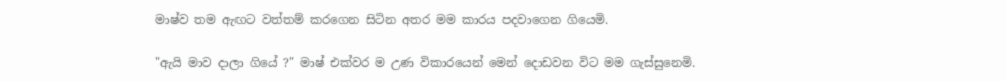මාෂ්ව තම ඇඟට වත්තම් කරගෙන සිටින අතර මම කාරය පදවාගෙන ගියෙමි.

"ඇයි මාව දාලා ගියේ ?" මාෂ් එක්වර ම උණ විකාරයෙන් මෙන් දොඩවන විට මම ගැස්සුනෙමි.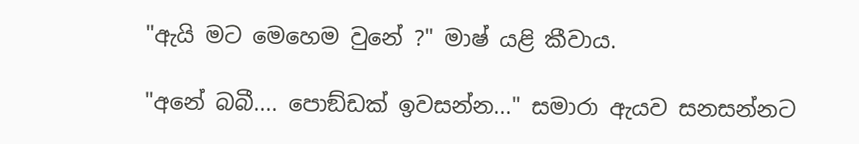"ඇයි මට මෙහෙම වුනේ ?" මාෂ් යළි කීවාය.

"අනේ බබී.... පොඞ්ඩක් ඉවසන්න..." සමාරා ඇයව සනසන්නට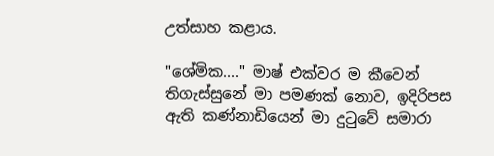උත්සාහ කළාය.

"ශේමික...." මාෂ් එක්වර ම කීවෙන් තිගැස්සුනේ මා පමණක් නොව, ඉදිරිපස ඇති කණ්නාඩියෙන් මා දුටුවේ සමාරා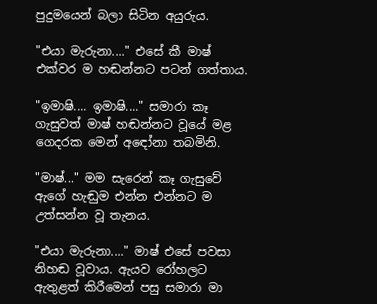පුදුමයෙන් බලා සිටින අයුරුය.

"එයා මැරුනා...." එසේ කී මාෂ් එක්වර ම හඬන්නට පටන් ගත්තාය.

"ඉමාෂි.... ඉමාෂි...." සමාරා කෑ ගැසුවත් මාෂ් හඬන්නට වූයේ මළ ගෙදරක මෙන් අඳෝනා තබමිනි.

"මාෂ්..." මම සැරෙන් කෑ ගැසුවේ ඇගේ හැඬුම එන්න එන්නට ම උත්සන්න වූ තැනය.

"එයා මැරුනා...." මාෂ් එසේ පවසා නිහඬ වූවාය. ඇයව රෝහලට ඇතුළත් කිරීමෙන් පසු සමාරා මා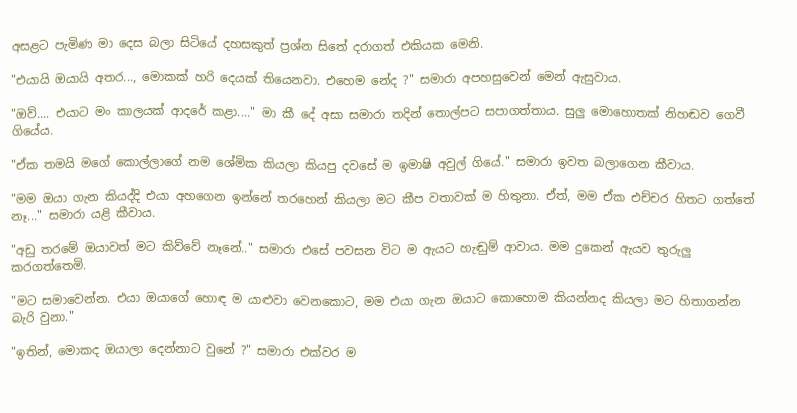අසළට පැමිණ මා දෙස බලා සිටියේ දහසකුත් ප්‍රශ්න සිතේ දරාගත් එකියක මෙනි.

"එයායි ඔයායි අතර..., මොකක් හරි දෙයක් තියෙනවා. එහෙම නේද ?" සමාරා අපහසුවෙන් මෙන් ඇසුවාය.

"ඔව්.... එයාට මං කාලයක් ආදරේ කළා...." මා කී දේ අසා සමාරා තදින් තොල්පට සපාගත්තාය. සුලු මොහොතක් නිහඬව ගෙවී ගියේය.

"ඒක තමයි මගේ කොල්ලාගේ නම ශේමික කියලා කියපු දවසේ ම ඉමාෂි අවුල් ගියේ." සමාරා ඉවත බලාගෙන කීවාය.

"මම ඔයා ගැන කියද්දි එයා අහගෙන ඉන්නේ තරහෙන් කියලා මට කීප වතාවක් ම හිතුනා. ඒත්, මම ඒක එච්චර හිතට ගත්තේ නෑ..." සමාරා යළි කීවාය.

"අඩු තරමේ ඔයාවත් මට කිව්වේ නෑනේ.." සමාරා එසේ පවසන විට ම ඇයට හැඬුම් ආවාය. මම දුකෙන් ඇයව තුරුලු කරගත්තෙමි.

"මට සමාවෙන්න. එයා ඔයාගේ හොඳ ම යාළුවා වෙනකොට, මම එයා ගැන ඔයාට කොහොම කියන්නද කියලා මට හිතාගන්න බැරි වුනා."

"ඉතින්, මොකද ඔයාලා දෙන්නාට වුනේ ?" සමාරා එක්වර ම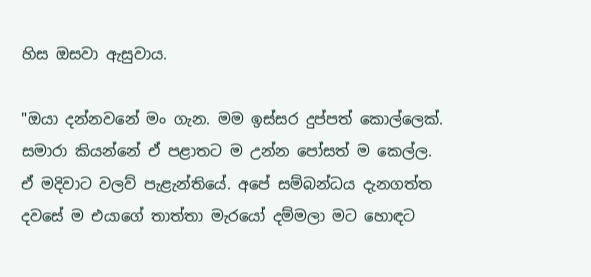හිස ඔසවා ඇසුවාය.

"ඔයා දන්නවනේ මං ගැන. මම ඉස්සර දුප්පත් කොල්ලෙක්. සමාරා කියන්නේ ඒ පළාතට ම උන්න පෝසත් ම කෙල්ල. ඒ මදිවාට වලව් පැළැන්තියේ. අපේ සම්බන්ධය දැනගත්ත දවසේ ම එයාගේ තාත්තා මැරයෝ දම්මලා මට හොඳට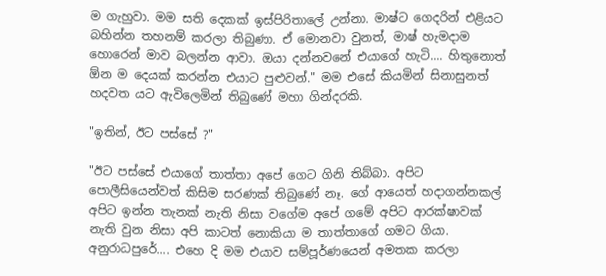ම ගැහුවා. මම සති දෙකක් ඉස්පිරිතාලේ උන්නා. මාෂ්ට ගෙදරින් එළියට බහින්න තහනම් කරලා තිබුණා. ඒ මොනවා වුනත්, මාෂ් හැමදාම හොරෙන් මාව බලන්න ආවා. ඔයා දන්නවනේ එයාගේ හැටි.... හිතුනොත් ඕන ම දෙයක් කරන්න එයාට පුළුවන්." මම එසේ කියමින් සිනාසුනත් හදවත යට ඇවිලෙමින් තිබුණේ මහා ගින්දරකි.

"ඉතින්, ඊට පස්සේ ?"

"ඊට පස්සේ එයාගේ තාත්තා අපේ ගෙට ගිනි තිබ්බා. අපිට පොලීසියෙන්වත් කිසිම සරණක් තිබුණේ නෑ. ගේ ආයෙත් හදාගන්නකල් අපිට ඉන්න තැනක් නැති නිසා වගේම අපේ ගමේ අපිට ආරක්ෂාවක් නැති වුන නිසා අපි කාටත් නොකියා ම තාත්තාගේ ගමට ගියා. අනුරාධපුරේ.... එහෙ දි මම එයාව සම්පූර්ණයෙන් අමතක කරලා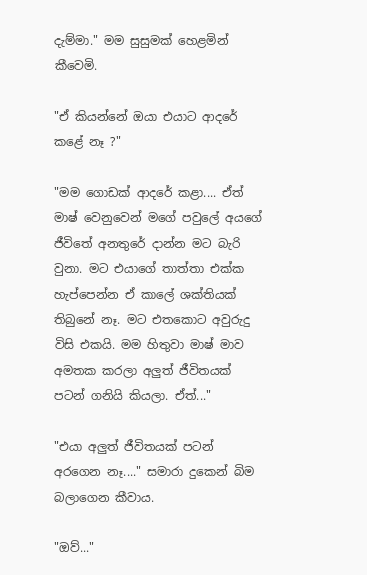දැම්මා." මම සුසුමක් හෙළමින් කීවෙමි.

"ඒ කියන්නේ ඔයා එයාට ආදරේ කළේ නෑ ?"

"මම ගොඩක් ආදරේ කළා.... ඒත් මාෂ් වෙනුවෙන් මගේ පවුලේ අයගේ ජීවිතේ අනතුරේ දාන්න මට බැරි වුනා. මට එයාගේ තාත්තා එක්ක හැප්පෙන්න ඒ කාලේ ශක්තියක් තිබුනේ නෑ. මට එතකොට අවුරුදු විසි එකයි. මම හිතුවා මාෂ් මාව අමතක කරලා අලුත් ජීවිතයක් පටන් ගනියි කියලා. ඒත්..."

"එයා අලුත් ජීවිතයක් පටන් අරගෙන නෑ...." සමාරා දුකෙන් බිම බලාගෙන කීවාය.

"ඔව්..."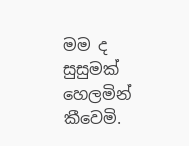මම ද සුසුමක් හෙලමින් කීවෙමි.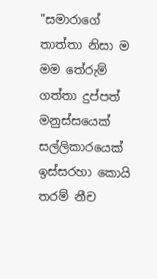"සමාරාගේ තාත්තා නිසා ම මම තේරුම් ගත්තා දුප්පත් මනුස්සයෙක් සල්ලිකාරයෙක් ඉස්සරහා කොයි තරම් නීච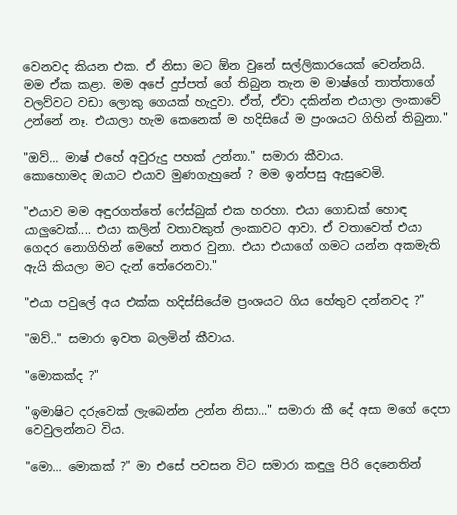වෙනවද කියන එක. ඒ නිසා මට ඕන වුනේ සල්ලිකාරයෙක් වෙන්නයි. මම ඒක කළා. මම අපේ දුප්පත් ගේ තිබුන තැන ම මාෂ්ගේ තාත්තාගේ වලව්වට වඩා ලොකු ගෙයක් හැදුවා. ඒත්, ඒවා දකින්න එයාලා ලංකාවේ උන්නේ නෑ. එයාලා හැම කෙනෙක් ම හදිසියේ ම ප්‍රංශයට ගිහින් තිබුනා."

"ඔව්... මාෂ් එහේ අවුරුදු පහක් උන්නා." සමාරා කීවාය.
කොහොමද ඔයාට එයාව මුණගැහුනේ ? මම ඉන්පසු ඇසුවෙමි.

"එයාව මම අඳුරගත්තේ ෆේස්බුක් එක හරහා. එයා ගොඩක් හොඳ යාලුවෙක්.... එයා කලින් වතාවකුත් ලංකාවට ආවා. ඒ වතාවෙත් එයා ගෙදර නොගිහින් මෙහේ නතර වුනා. එයා එයාගේ ගමට යන්න අකමැති ඇයි කියලා මට දැන් තේරෙනවා."

"එයා පවුලේ අය එක්ක හදිස්සියේම ප්‍රංශයට ගිය හේතුව දන්නවද ?"

"ඔව්.." සමාරා ඉවත බලමින් කීවාය.

"මොකක්ද ?"

"ඉමාෂිට දරුවෙක් ලැබෙන්න උන්න නිසා..." සමාරා කී දේ අසා මගේ දෙපා වෙවුලන්නට විය.

"මො... මොකක් ?" මා එසේ පවසන විට සමාරා කඳුලු පිරි දෙනෙතින්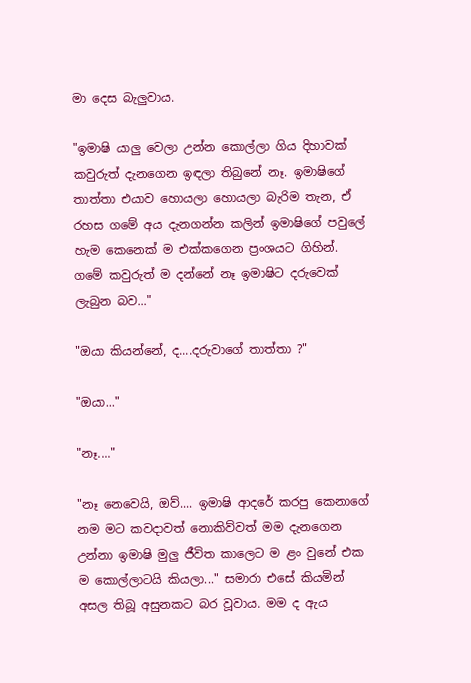මා දෙස බැලුවාය.

"ඉමාෂි යාලු වෙලා උන්න කොල්ලා ගිය දිහාවක් කවුරුත් දැනගෙන ඉඳලා තිබුනේ නෑ. ඉමාෂිගේ තාත්තා එයාව හොයලා හොයලා බැරිම තැන, ඒ රහස ගමේ අය දැනගන්න කලින් ඉමාෂිගේ පවුලේ හැම කෙනෙක් ම එක්කගෙන ප්‍රංශයට ගිහින්. ගමේ කවුරුත් ම දන්නේ නෑ ඉමාෂිට දරුවෙක් ලැබුන බව..."

"ඔයා කියන්නේ, ද....දරුවාගේ තාත්තා ?"

"ඔයා..."

"නෑ...."

"නෑ නෙවෙයි, ඔව්.... ඉමාෂි ආදරේ කරපු කෙනාගේ නම මට කවදාවත් නොකිව්වත් මම දැනගෙන උන්නා ඉමාෂි මුලු ජීවිත කාලෙට ම ළං වුනේ එක ම කොල්ලාටයි කියලා..." සමාරා එසේ කියමින් අසල තිබූ අසුනකට බර වූවාය. මම ද ඇය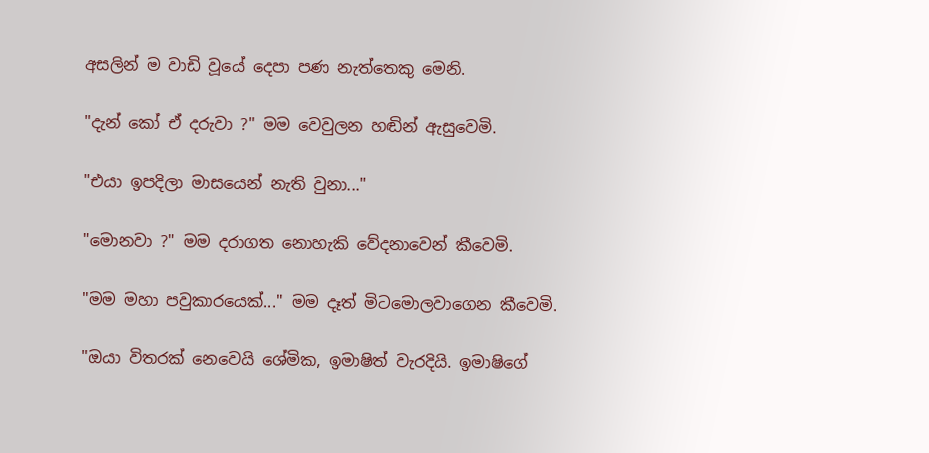අසලින් ම වාඩි වූයේ දෙපා පණ නැත්තෙකු මෙනි.

"දැන් කෝ ඒ දරුවා ?" මම වෙවුලන හඬින් ඇසුවෙමි.

"එයා ඉපදිලා මාසයෙන් නැති වුනා..."

"මොනවා ?" මම දරාගත නොහැකි වේදනාවෙන් කීවෙමි.

"මම මහා පවුකාරයෙක්..." මම දෑත් මිටමොලවාගෙන කීවෙමි.

"ඔයා විතරක් නෙවෙයි ශේමික, ඉමාෂිත් වැරදියි. ඉමාෂිගේ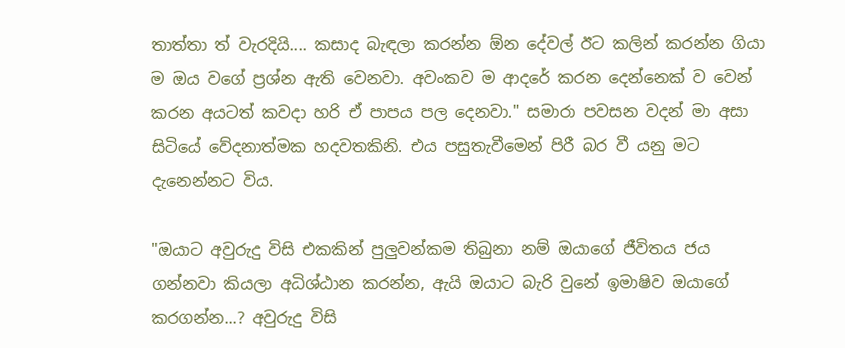තාත්තා ත් වැරදියි.... කසාද බැඳලා කරන්න ඕන දේවල් ඊට කලින් කරන්න ගියා ම ඔය වගේ ප්‍රශ්න ඇති වෙනවා. අවංකව ම ආදරේ කරන දෙන්නෙක් ව වෙන් කරන අයටත් කවදා හරි ඒ පාපය පල දෙනවා." සමාරා පවසන වදන් මා අසා සිටියේ වේදනාත්මක හදවතකිනි. එය පසුතැවීමෙන් පිරී බර වී යනු මට දැනෙන්නට විය.

"ඔයාට අවුරුදු විසි එකකින් පුලුවන්කම තිබුනා නම් ඔයාගේ ජීවිතය ජය ගන්නවා කියලා අධිශ්ඨාන කරන්න, ඇයි ඔයාට බැරි වුනේ ඉමාෂිව ඔයාගේ කරගන්න...? අවුරුදු විසි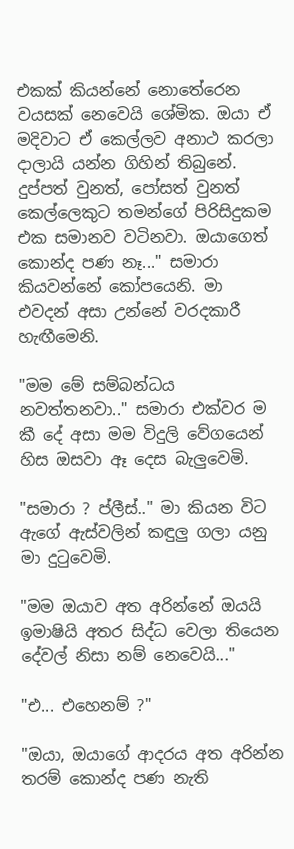එකක් කියන්නේ නොතේරෙන වයසක් නෙවෙයි ශේමික. ඔයා ඒ මදිවාට ඒ කෙල්ලව අනාථ කරලා දාලායි යන්න ගිහින් තිබුනේ. දුප්පත් වුනත්, පෝසත් වුනත් කෙල්ලෙකුට තමන්ගේ පිරිසිදුකම එක සමානව වටිනවා. ඔයාගෙත් කොන්ද පණ නෑ..." සමාරා කියවන්නේ කෝපයෙනි. මා එවදන් අසා උන්නේ වරදකාරී හැඟීමෙනි.

"මම මේ සම්බන්ධය නවත්තනවා.." සමාරා එක්වර ම කී දේ අසා මම විදුලි වේගයෙන් හිස ඔසවා ඈ දෙස බැලුවෙමි.

"සමාරා ? ප්ලීස්.." මා කියන විට ඇගේ ඇස්වලින් කඳුලු ගලා යනු මා දුටුවෙමි.

"මම ඔයාව අත අරින්නේ ඔයයි ඉමාෂියි අතර සිද්ධ වෙලා තියෙන දේවල් නිසා නම් නෙවෙයි..."

"එ... එහෙනම් ?"

"ඔයා, ඔයාගේ ආදරය අත අරින්න තරම් කොන්ද පණ නැති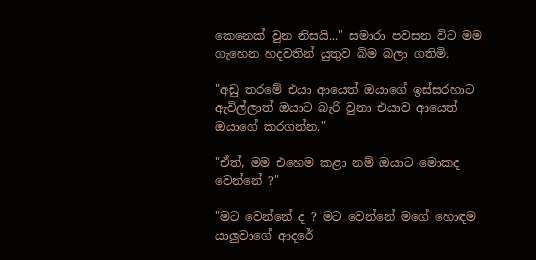කෙනෙක් වුන නිසයි..." සමාරා පවසන විට මම ගැහෙන හදවතින් යුතුව බිම බලා ගතිමි.

"අඩු තරමේ එයා ආයෙත් ඔයාගේ ඉස්සරහාට ඇවිල්ලාත් ඔයාට බැරි වුනා එයාව ආයෙත් ඔයාගේ කරගන්න."

"ඒත්, මම එහෙම කළා නම් ඔයාට මොකද වෙන්නේ ?"

"මට වෙන්නේ ද ? මට වෙන්නේ මගේ හොඳම යාලුවාගේ ආදරේ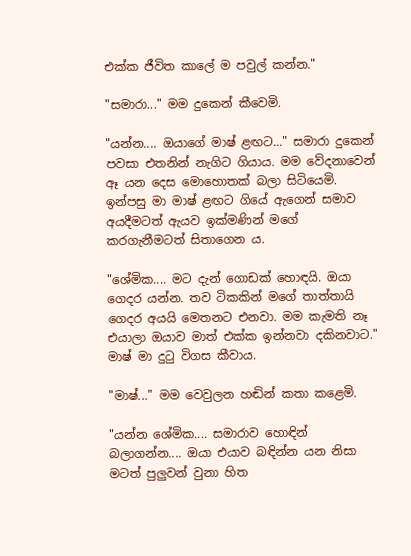එක්ක ජීවිත කාලේ ම පවුල් කන්න."

"සමාරා..." මම දුකෙන් කීවෙමි.

"යන්න.... ඔයාගේ මාෂ් ළඟට..." සමාරා දුකෙන් පවසා එතනින් නැගිට ගියාය. මම වේදනාවෙන් ඈ යන දෙස මොහොතක් බලා සිටියෙමි. ඉන්පසු මා මාෂ් ළඟට ගියේ ඇගෙන් සමාව අයදීමටත් ඇයව ඉක්මණින් මගේ කරගැනීමටත් සිතාගෙන ය.

"ශේමික.... මට දැන් ගොඩක් හොඳයි. ඔයා ගෙදර යන්න. තව ටිකකින් මගේ තාත්තායි ගෙදර අයයි මෙතනට එනවා. මම කැමති නෑ එයාලා ඔයාව මාත් එක්ක ඉන්නවා දකිනවාට." මාෂ් මා දුටු විගස කීවාය.

"මාෂ්..." මම වෙවුලන හඬින් කතා කළෙමි.

"යන්න ශේමික.... සමාරාව හොඳින් බලාගන්න.... ඔයා එයාව බඳින්න යන නිසා මටත් පුලුවන් වුනා හිත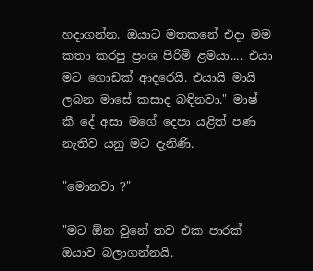හදාගන්න. ඔයාට මතකනේ එදා මම කතා කරපු ප්‍රංශ පිරිමි ළමයා.... එයා මට ගොඩක් ආදරෙයි. එයායි මායි ලබන මාසේ කසාද බඳිනවා." මාෂ් කී දේ අසා මගේ දෙපා යළිත් පණ නැතිව යනු මට දැනිණි.

"මොනවා ?"

"මට ඕන වුනේ තව එක පාරක් ඔයාව බලාගන්නයි.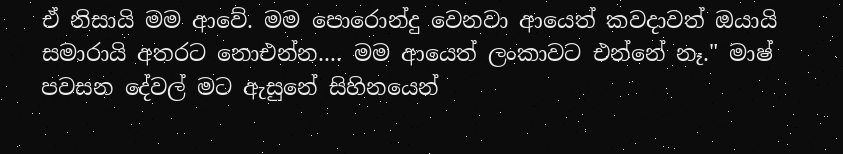ඒ නිසායි මම ආවේ. මම පොරොන්දු වෙනවා ආයෙත් කවදාවත් ඔයායි සමාරායි අතරට නොඑන්න.... මම ආයෙත් ලංකාවට එන්නේ නෑ." මාෂ් පවසන දේවල් මට ඇසුනේ සිහිනයෙන්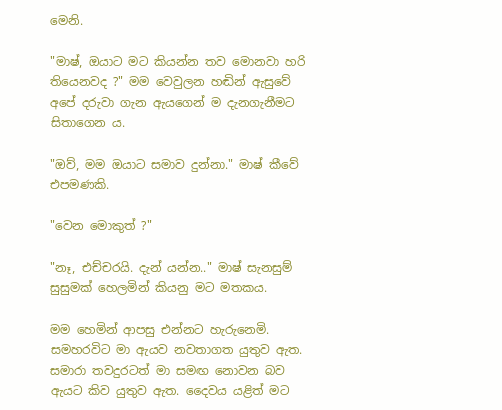මෙනි.

"මාෂ්, ඔයාට මට කියන්න තව මොනවා හරි තියෙනවද ?" මම වෙවුලන හඬින් ඇසුවේ අපේ දරුවා ගැන ඇයගෙන් ම දැනගැනීමට සිතාගෙන ය.

"ඔව්, මම ඔයාට සමාව දුන්නා." මාෂ් කීවේ එපමණකි.

"වෙන මොකුත් ?"

"නෑ, එච්චරයි. දැන් යන්න.." මාෂ් සැනසුම් සුසුමක් හෙලමින් කියනු මට මතකය.

මම හෙමින් ආපසු එන්නට හැරුනෙමි. සමහරවිට මා ඇයව නවතාගත යුතුව ඇත. සමාරා තවදුරටත් මා සමඟ නොවන බව ඇයට කිව යුතුව ඇත. දෛවය යළිත් මට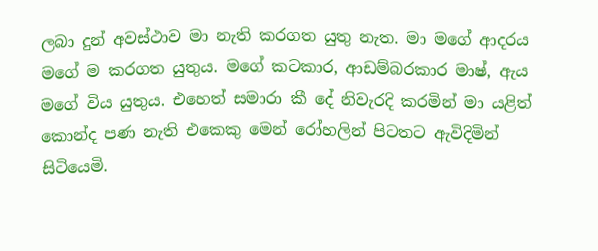ලබා දුන් අවස්ථාව මා නැති කරගත යුතු නැත. මා මගේ ආදරය මගේ ම කරගත යුතුය. මගේ කටකාර, ආඩම්බරකාර මාෂ්, ඇය මගේ විය යුතුය. එහෙත් සමාරා කී දේ නිවැරදි කරමින් මා යළිත් කොන්ද පණ නැති එකෙකු මෙන් රෝහලින් පිටතට ඇවිදිමින් සිටියෙමි.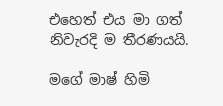එහෙත් එය මා ගත් නිවැරදි ම තීරණයයි.

මගේ මාෂ් හිමි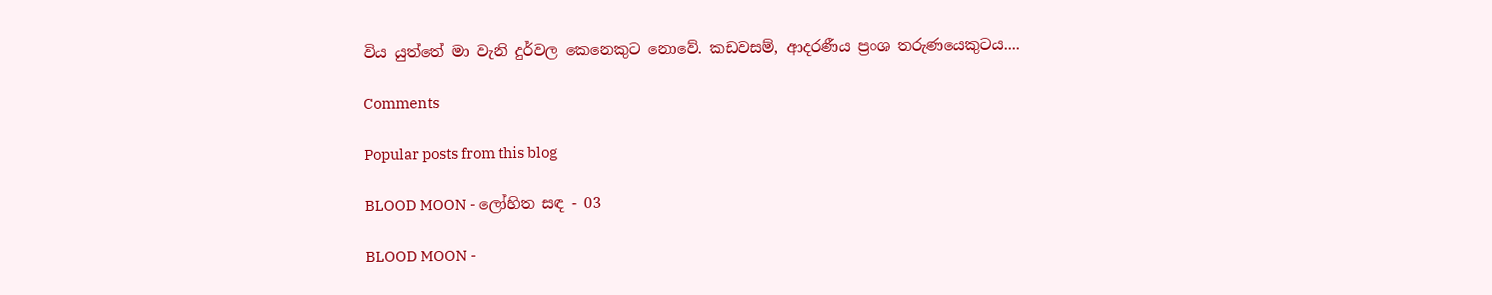විය යුත්තේ මා වැනි දුර්වල කෙනෙකුට නොවේ. කඩවසම්, ආදරණීය ප්‍රංශ තරුණයෙකුටය....

Comments

Popular posts from this blog

BLOOD MOON - ලෝහිත සඳ - 03

BLOOD MOON -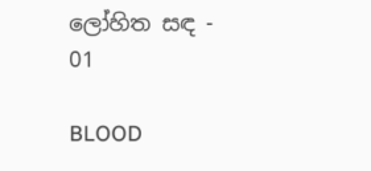ලෝහිත සඳ - 01

BLOOD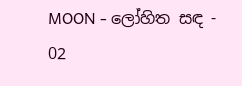MOON - ලෝහිත සඳ - 02